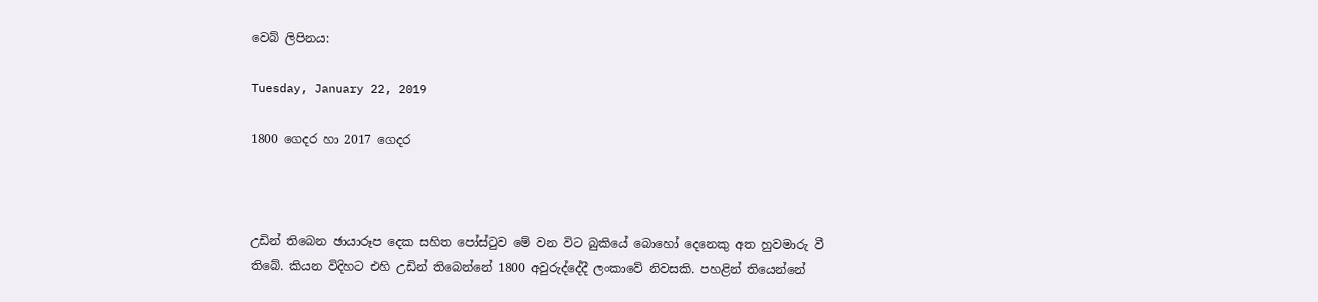වෙබ් ලිපිනය:

Tuesday, January 22, 2019

1800 ගෙදර හා 2017 ගෙදර



උඩින් තිබෙන ඡායාරූප දෙක සහිත පෝස්ටුව මේ වන විට බුකියේ බොහෝ දෙනෙකු අත හුවමාරු වී තිබේ. කියන විදිහට එහි උඩින් තිබෙන්නේ 1800 අවුරුද්දේදී ලංකාවේ නිවසකි. පහළින් තියෙන්නේ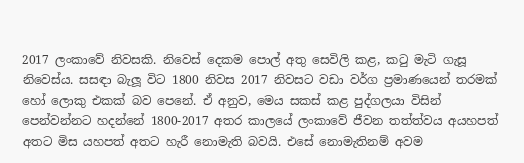2017 ලංකාවේ නිවසකි. නිවෙස් දෙකම පොල් අතු සෙවිලි කළ, කටු මැටි ගැසූ නිවෙස්ය. සසඳා බැලූ විට 1800 නිවස 2017 නිවසට වඩා වර්ග ප්‍රමාණයෙන් තරමක් හෝ ලොකු එකක් බව පෙනේ. ඒ අනුව, මෙය සකස් කළ පුද්ගලයා විසින් පෙන්වන්නට හදන්නේ 1800-2017 අතර කාලයේ ලංකාවේ ජීවන තත්ත්වය අයහපත් අතට මිස යහපත් අතට හැරී නොමැති බවයි. එසේ නොමැතිනම් අවම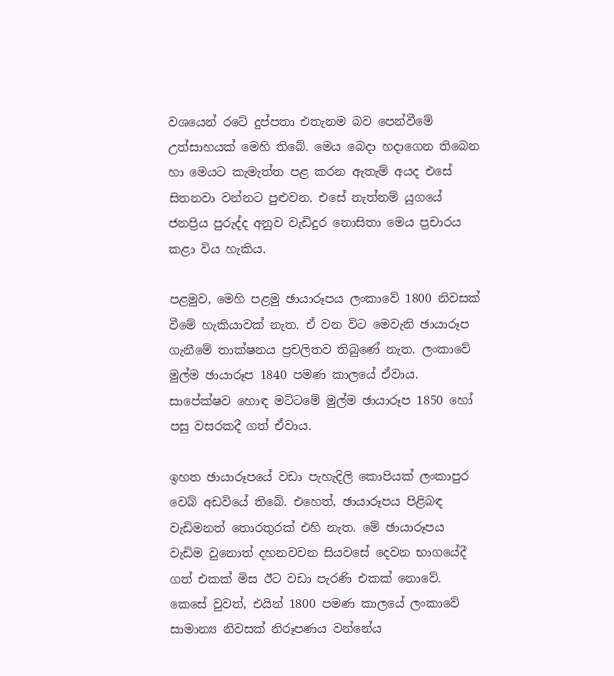වශයෙන් රටේ දුප්පතා එතැනම බව පෙන්වීමේ උත්සාහයක් මෙහි තිබේ. මෙය බෙදා හදාගෙන තිබෙන හා මෙයට කැමැත්ත පළ කරන ඇතැම් අයද එසේ සිතනවා වන්නට පුළුවන. එසේ නැත්නම් යුගයේ ජනප්‍රිය පුරුද්ද අනුව වැඩිදුර නොසිතා මෙය ප්‍රචාරය කළා විය හැකිය.

පළමුව, මෙහි පළමු ඡායාරූපය ලංකාවේ 1800 නිවසක් වීමේ හැකියාවක් නැත. ඒ වන විට මෙවැනි ඡායාරූප ගැනීමේ තාක්ෂනය ප්‍රචලිතව තිබුණේ නැත. ලංකාවේ මුල්ම ඡායාරූප 1840 පමණ කාලයේ ඒවාය. සාපේක්ෂව හොඳ මට්ටමේ මුල්ම ඡායාරූප 1850 හෝ පසු වසරකදී ගත් ඒවාය.

ඉහත ඡායාරූපයේ වඩා පැහැදිලි කොපියක් ලංකාපුර වෙබ් අඩවියේ තිබේ. එහෙත්, ඡායාරූපය පිළිබඳ වැඩිමනත් තොරතුරක් එහි නැත. මේ ඡායාරූපය වැඩිම වුනොත් දහනවවන සියවසේ දෙවන භාගයේදී ගත් එකක් මිස ඊට වඩා පැරණි එකක් නොවේ. කෙසේ වුවත්, එයින් 1800 පමණ කාලයේ ලංකාවේ සාමාන්‍ය නිවසක් නිරූපණය වන්නේය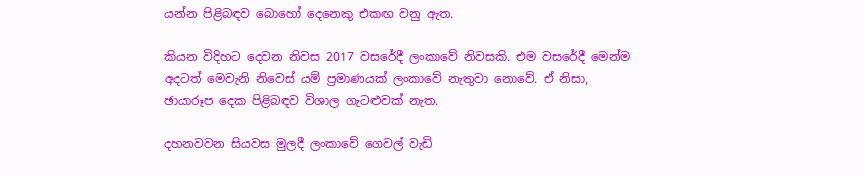යන්න පිළිබඳව බොහෝ දෙනෙකු එකඟ වනු ඇත.

කියන විදිහට දෙවන නිවස 2017 වසරේදී ලංකාවේ නිවසකි. එම වසරේදී මෙන්ම අදටත් මෙවැනි නිවෙස් යම් ප්‍රමාණයක් ලංකාවේ නැතුවා නොවේ. ඒ නිසා, ඡායාරූප දෙක පිළිබඳව විශාල ගැටළුවක් නැත.

දහනවවන සියවස මුලදී ලංකාවේ ගෙවල් වැඩි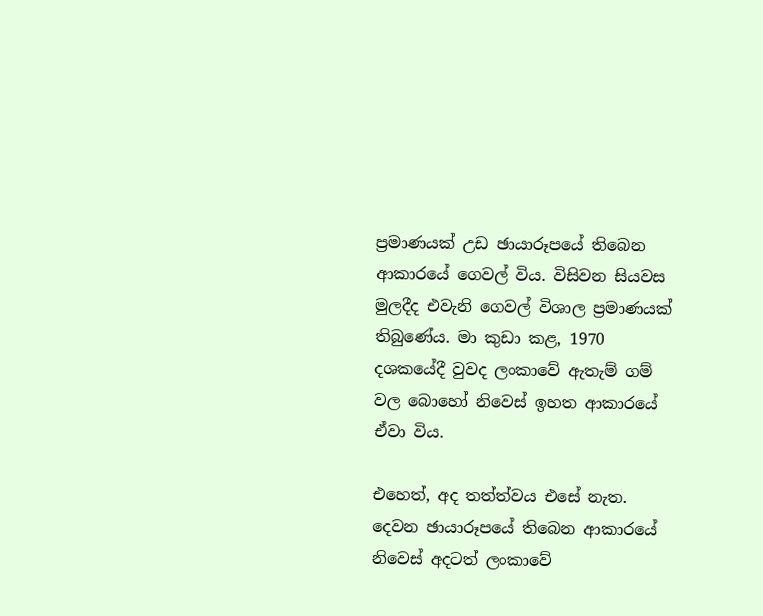ප්‍රමාණයක් උඩ ඡායාරූපයේ තිබෙන ආකාරයේ ගෙවල් විය. විසිවන සියවස මුලදීද එවැනි ගෙවල් විශාල ප්‍රමාණයක් තිබුණේය. මා කුඩා කළ, 1970 දශකයේදී වුවද ලංකාවේ ඇතැම් ගම් වල බොහෝ නිවෙස් ඉහත ආකාරයේ ඒවා විය.

එහෙත්, අද තත්ත්වය එසේ නැත. දෙවන ඡායාරූපයේ තිබෙන ආකාරයේ නිවෙස් අදටත් ලංකාවේ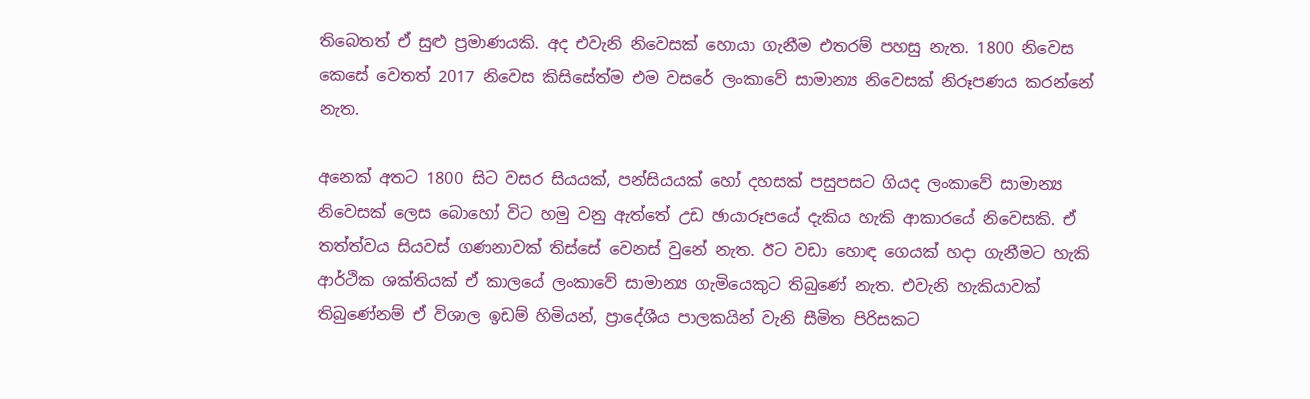තිබෙතත් ඒ සුළු ප්‍රමාණයකි. අද එවැනි නිවෙසක් හොයා ගැනීම එතරම් පහසු නැත. 1800 නිවෙස කෙසේ වෙතත් 2017 නිවෙස කිසිසේත්ම එම වසරේ ලංකාවේ සාමාන්‍ය නිවෙසක් නිරූපණය කරන්නේ නැත.

අනෙක් අතට 1800 සිට වසර සියයක්, පන්සියයක් හෝ දහසක් පසුපසට ගියද ලංකාවේ සාමාන්‍ය නිවෙසක් ලෙස බොහෝ විට හමු වනු ඇත්තේ උඩ ඡායාරූපයේ දැකිය හැකි ආකාරයේ නිවෙසකි. ඒ තත්ත්වය සියවස් ගණනාවක් තිස්සේ වෙනස් වුනේ නැත. ඊට වඩා හොඳ ගෙයක් හදා ගැනීමට හැකි ආර්ථික ශක්තියක් ඒ කාලයේ ලංකාවේ සාමාන්‍ය ගැමියෙකුට තිබුණේ නැත. එවැනි හැකියාවක් තිබුණේනම් ඒ විශාල ඉඩම් හිමියන්, ප්‍රාදේශීය පාලකයින් වැනි සීමිත පිරිසකට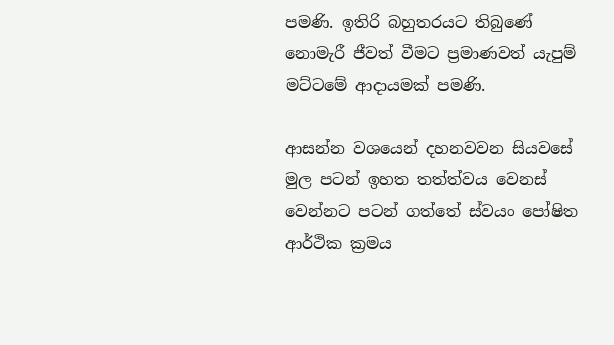පමණි. ඉතිරි බහුතරයට තිබුණේ නොමැරී ජීවත් වීමට ප්‍රමාණවත් යැපුම් මට්ටමේ ආදායමක් පමණි.

ආසන්න වශයෙන් දහනවවන සියවසේ මුල පටන් ඉහත තත්ත්වය වෙනස් වෙන්නට පටන් ගත්තේ ස්වයං පෝෂිත ආර්ථික ක්‍රමය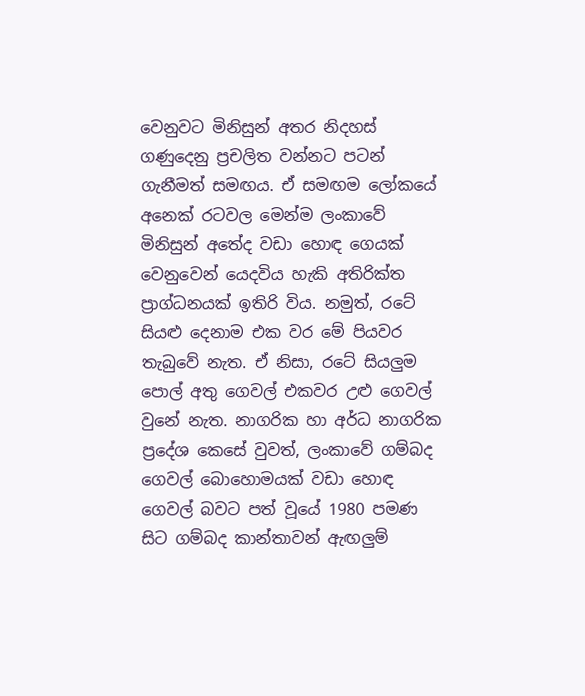වෙනුවට මිනිසුන් අතර නිදහස් ගණුදෙනු ප්‍රචලිත වන්නට පටන් ගැනීමත් සමඟය. ඒ සමඟම ලෝකයේ අනෙක් රටවල මෙන්ම ලංකාවේ මිනිසුන් අතේද වඩා හොඳ ගෙයක් වෙනුවෙන් යෙදවිය හැකි අතිරික්ත ප්‍රාග්ධනයක් ඉතිරි විය. නමුත්, රටේ සියළු දෙනාම එක වර මේ පියවර තැබුවේ නැත. ඒ නිසා, රටේ සියලුම පොල් අතු ගෙවල් එකවර උළු ගෙවල් වුනේ නැත. නාගරික හා අර්ධ නාගරික ප්‍රදේශ කෙසේ වුවත්, ලංකාවේ ගම්බද ගෙවල් බොහොමයක් වඩා හොඳ ගෙවල් බවට පත් වූයේ 1980 පමණ සිට ගම්බද කාන්තාවන් ඇඟලුම්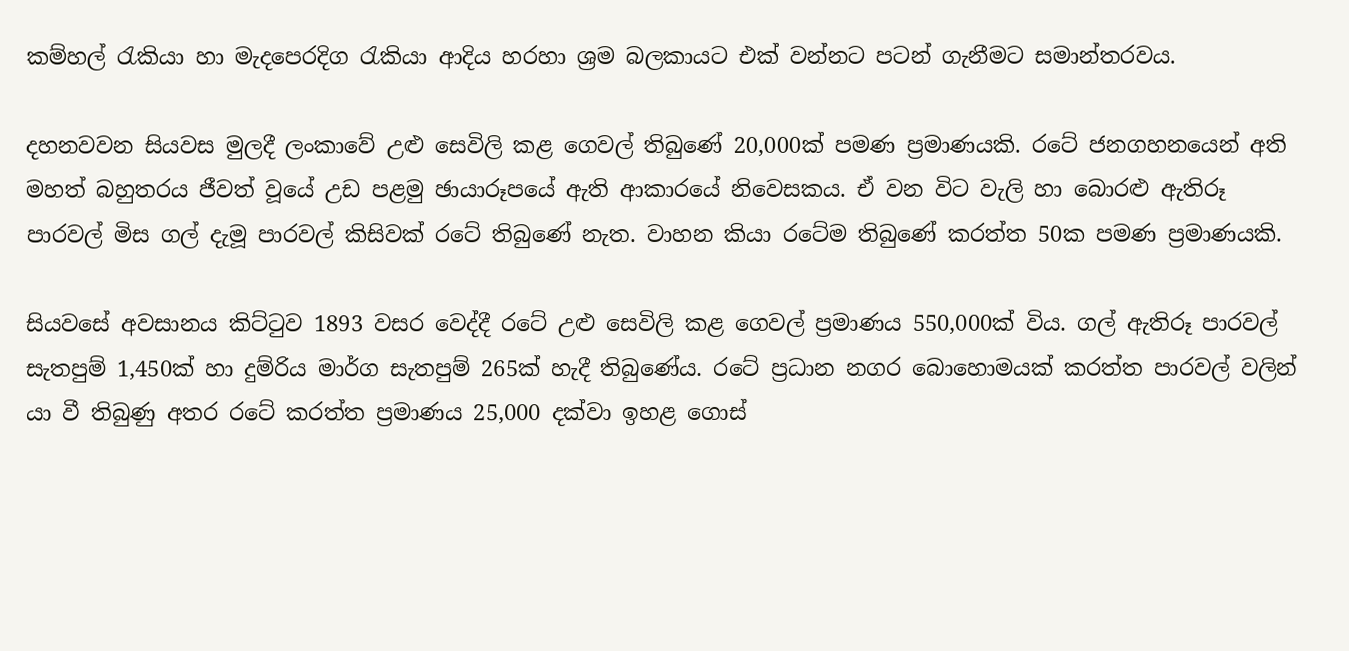කම්හල් රැකියා හා මැදපෙරදිග රැකියා ආදිය හරහා ශ්‍රම බලකායට එක් වන්නට පටන් ගැනීමට සමාන්තරවය.

දහනවවන සියවස මුලදී ලංකාවේ උළු සෙවිලි කළ ගෙවල් තිබුණේ 20,000ක් පමණ ප්‍රමාණයකි. රටේ ජනගහනයෙන් අති මහත් බහුතරය ජීවත් වූයේ උඩ පළමු ඡායාරූපයේ ඇති ආකාරයේ නිවෙසකය. ඒ වන විට වැලි හා බොරළු ඇතිරූ පාරවල් මිස ගල් දැමූ පාරවල් කිසිවක් රටේ තිබුණේ නැත. වාහන කියා රටේම තිබුණේ කරත්ත 50ක පමණ ප්‍රමාණයකි.

සියවසේ අවසානය කිට්ටුව 1893 වසර වෙද්දී රටේ උළු සෙවිලි කළ ගෙවල් ප්‍රමාණය 550,000ක් විය. ගල් ඇතිරූ පාරවල් සැතපුම් 1,450ක් හා දුම්රිය මාර්ග සැතපුම් 265ක් හැදී තිබුණේය. රටේ ප්‍රධාන නගර බොහොමයක් කරත්ත පාරවල් වලින් යා වී තිබුණු අතර රටේ කරත්ත ප්‍රමාණය 25,000 දක්වා ඉහළ ගොස්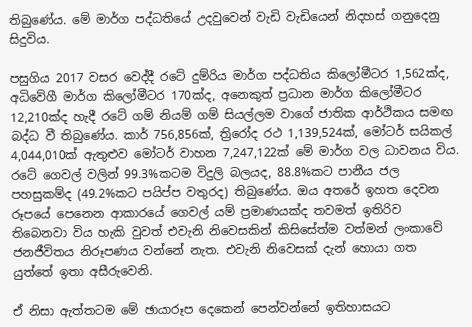තිබුණේය. මේ මාර්ග පද්ධතියේ උදවුවෙන් වැඩි වැඩියෙන් නිදහස් ගනුදෙනු සිදුවිය.

පසුගිය 2017 වසර වෙද්දී රටේ දුම්රිය මාර්ග පද්ධතිය කිලෝමීටර 1,562ක්ද, අධිවේගී මාර්ග කිලෝමීටර 170ක්ද, අනෙකුත් ප්‍රධාන මාර්ග කිලෝමීටර 12,210ක්ද හැදී රටේ ගම් නියම් ගම් සියල්ලම වාගේ ජාතික ආර්ථිකය සමඟ බද්ධ වී තිබුණේය. කාර් 756,856ක්, ත්‍රිරෝද රථ 1,139,524ක්, මෝටර් සයිකල් 4,044,010ක් ඇතුළුව මෝටර් වාහන 7,247,122ක් මේ මාර්ග වල ධාවනය විය. රටේ ගෙවල් වලින් 99.3%කටම විදුලි බලයද, 88.8%කට පානීය ජල පහසුකම්ද (49.2%කට පයිප්ප වතුරද) තිබුණේය. ඔය අතරේ ඉහත දෙවන රූපයේ පෙනෙන ආකාරයේ ගෙවල් යම් ප්‍රමාණයක්ද තවමත් ඉතිරිව තිබෙනවා විය හැකි වුවත් එවැනි නිවෙසකින් කිසිසේත්ම වත්මන් ලංකාවේ ජනජීවිතය නිරූපණය වන්නේ නැත. එවැනි නිවෙසක් දැන් හොයා ගත යුත්තේ ඉතා අසීරුවෙනි.

ඒ නිසා ඇත්තටම මේ ඡායාරූප දෙකෙන් පෙන්වන්නේ ඉතිහාසයට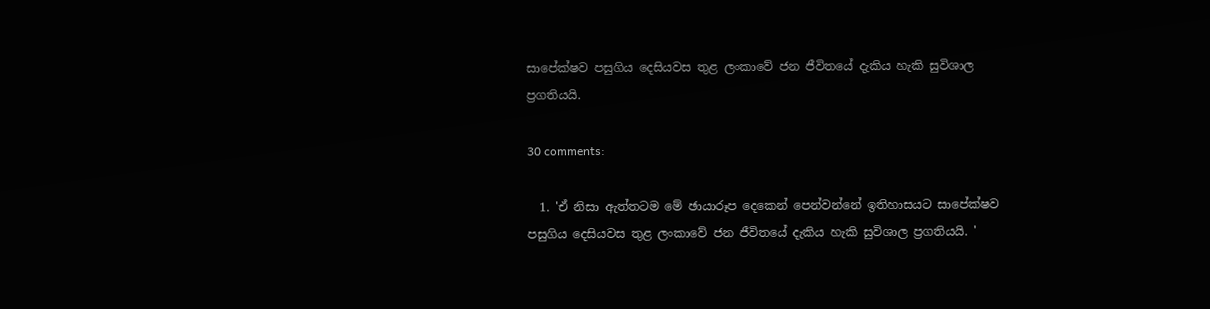සාපේක්ෂව පසුගිය දෙසියවස තුළ ලංකාවේ ජන ජීවිතයේ දැකිය හැකි සුවිශාල ප්‍රගතියයි.

30 comments:

  1. 'ඒ නිසා ඇත්තටම මේ ඡායාරූප දෙකෙන් පෙන්වන්නේ ඉතිහාසයට සාපේක්ෂව පසුගිය දෙසියවස තුළ ලංකාවේ ජන ජීවිතයේ දැකිය හැකි සුවිශාල ප්‍රගතියයි. '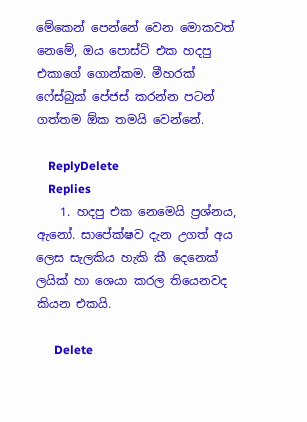මේකෙන් පෙන්නේ වෙන මොකවත් නෙමේ, ඔය පොස්ට් එක හදපු එකාගේ ගොන්කම. මීහරක් ෆේස්බුක් පේජස් කරන්න පටන් ගත්තම ඕක තමයි වෙන්නේ.

    ReplyDelete
    Replies
    1. හදපු එක නෙමෙයි ප්‍රශ්නය, ඇනෝ. සාපේක්ෂව දැන උගත් අය ලෙස සැලකිය හැකි කී දෙනෙක් ලයික් හා ශෙයා කරල තියෙනවද කියන එකයි.

      Delete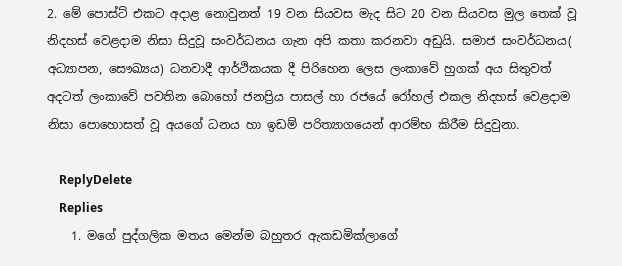2. මේ පොස්ට් එකට අදාළ නොවුනත් 19 වන සියවස මැද සිට 20 වන සියවස මුල තෙක් වූ නිදහස් වෙළදාම නිසා සිදුවූ සංවර්ධනය ගැන අපි කතා කරනවා අඩුයි. සමාජ සංවර්ධනය( අධ්‍යාපන, සෞඛ්‍යය) ධනවාදී ආර්ථිකයක දී පිරිහෙන ලෙස ලංකාවේ හුගක් අය සිතුවත් අදටත් ලංකාවේ පවතින බොහෝ ජනප්‍රිය පාසල් හා රජයේ රෝහල් එකල නිදහස් වෙළදාම නිසා පොහොසත් වූ අයගේ ධනය හා ඉඩම් පරිත්‍යාගයෙන් ආරම්භ කිරීම සිදුවුනා.

    ReplyDelete
    Replies
    1. මගේ පුද්ගලික මතය මෙන්ම බහුතර ඇකඩමික්ලාගේ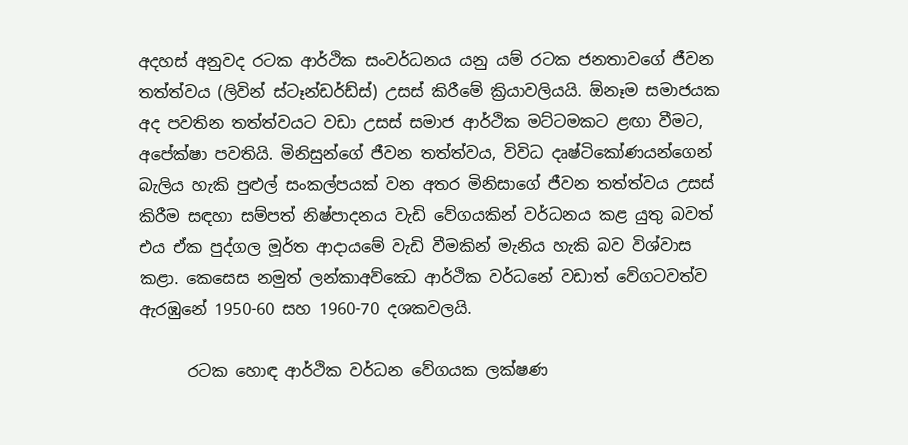අදහස් අනුවද රටක ආර්ථික සංවර්ධනය යනු යම් රටක ජනතාවගේ ජීවන තත්ත්වය (ලිවින් ස්ටෑන්ඩර්ඩ්ස්) උසස් කිරීමේ ක්‍රියාවලියයි. ඕනෑම සමාජයක අද පවතින තත්ත්වයට වඩා උසස් සමාජ ආර්ථික මට්ටමකට ළඟා වීමට, අපේක්ෂා පවතියි. මිනිසුන්ගේ ජීවන තත්ත්වය, විවිධ දෘෂ්ටිකෝණයන්ගෙන් බැලිය හැකි පුළුල් සංකල්පයක් වන අතර මිනිසාගේ ජීවන තත්ත්වය උසස් කිරීම සඳහා සම්පත් නිෂ්පාදනය වැඩි වේගයකින් වර්ධනය කළ යුතු බවත් එය ඒක පුද්ගල මූර්ත ආදායමේ වැඩි වීමකින් මැනිය හැකි බව විශ්වාස කළා. කෙසෙස නමුත් ලන්කාඅව්ඣෙ ආර්ථික වර්ධනේ වඩාත් වේගටවත්ව ඇරඹුනේ 1950-60 සහ 1960-70 දශකවලයි.

      රටක හොඳ ආර්ථික වර්ධන ‍වේගයක ලක්ෂණ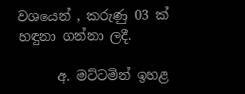වශයෙන් , කරුණු 03 ක් හඳුනා ගන්නා ලදී.

      අ. මට්ටමින් ඉහළ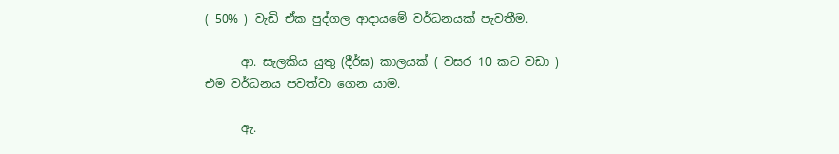( 50% ) වැඩි ඒක පුද්ගල ආදායමේ වර්ධනයක් පැවතීම.

      ආ. සැලකිය යුතු (දීර්ඝ) කාලයක් ( වසර 10 කට වඩා ) එම වර්ධනය පවත්වා ගෙන යාම.

      ඇ.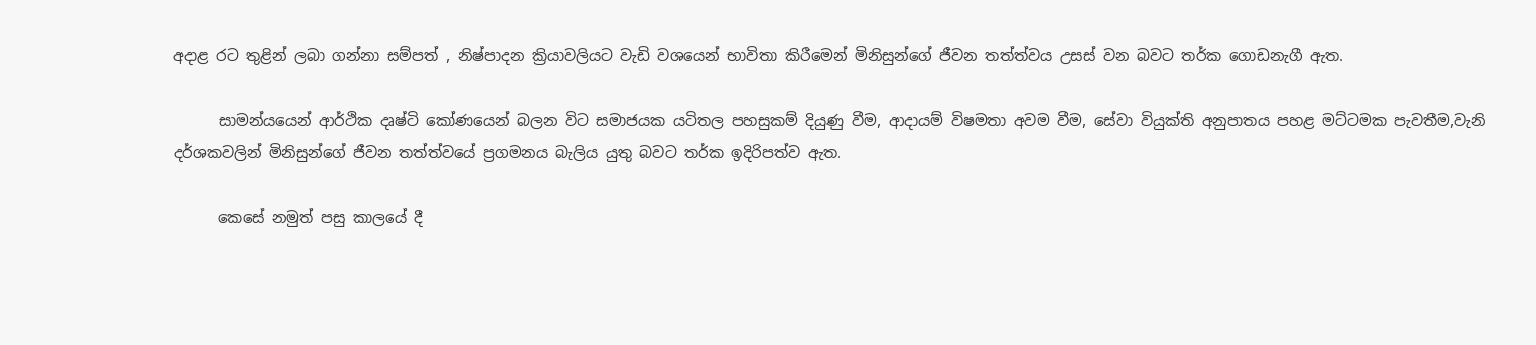අදාළ රට තුළින් ලබා ගන්නා සම්පත් , නිෂ්පාදන ක්‍රියාවලියට වැඩි වශයෙන් භාවිතා කිරීමෙන් මිනිසුන්ගේ ජීවන තත්ත්වය උසස් වන බවට තර්ක ගොඩනැගී ඇත.

      සාමන්යයෙන් ආර්ථික දෘෂ්ටි කෝණයෙන් බලන විට සමාජයක යටිතල පහසුකම් දියුණු වීම, ආදායම් විෂමතා අවම වීම, සේවා වියුක්ති අනුපාතය පහළ මට්ටමක පැවතීම,වැනි දර්ශකවලින් මිනිසුන්ගේ ජීවන තත්ත්වයේ ප්‍රගමනය බැලිය යුතු බවට තර්ක ඉදිරිපත්ව ඇත.

      කෙසේ නමුත් පසු කාලයේ දී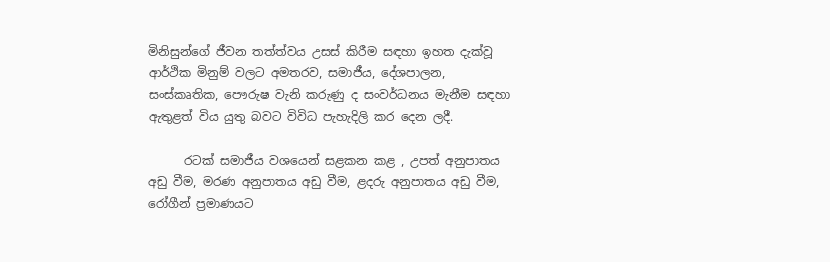මිනිසුන්ගේ ජීවන තත්ත්වය උසස් කිරීම සඳහා ඉහත දැක්වූ ආර්ථික මිනුම් වලට අමතරව, සමාජීය, දේශපාලන, සංස්කෘතික, පෞරුෂ වැනි කරුණු ද සංවර්ධනය මැනීම සඳහා ඇතුළත් විය යුතු බවට විවිධ පැහැදිලි කර දෙන ලදී.

      රටක් සමාජීය වශයෙන් සළකන කළ , උපත් අනුපාතය අඩු වීම, මරණ අනුපාතය අඩු වීම, ළදරු අනුපාතය අඩු වීම, රෝගීන් ප්‍රමාණයට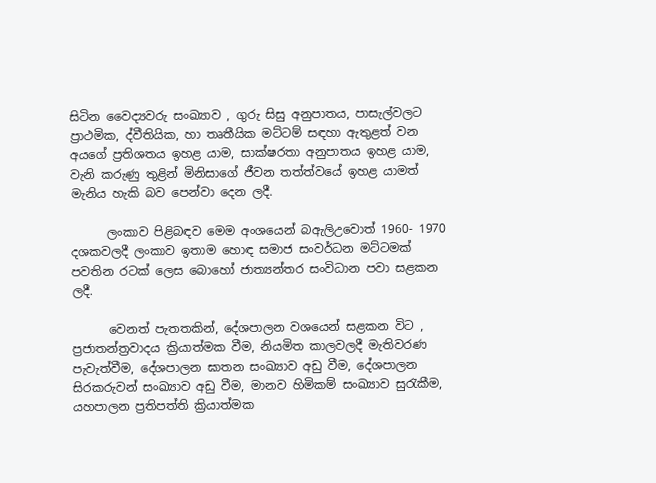සිටින වෛද්‍යවරු සංඛ්‍යාව , ගුරු සිසු අනුපාතය, පාසැල්වලට ප්‍රාථමික, ද්වීතියික, හා තෘතීයික මට්ටම් සඳහා ඇතුළත් වන අයගේ ප්‍රතිශතය ඉහළ යාම, සාක්ෂරතා අනුපාතය ඉහළ යාම, වැනි කරුණු තුළින් මිනිසාගේ ජීවන තත්ත්වයේ ඉහළ යාමත් මැනිය හැකි බව පෙන්වා දෙන ලදී.

      ලංකා‍ව පිළිබඳව මෙම අංශයෙන් බඇලිඋවොත් 1960- 1970 දශකවලදී ලංකාව ඉතාම හොඳ සමාජ සංවර්ධන මට්ටමක් පවතින රටක් ලෙස බොහෝ ජාත්‍යන්තර සංවිධාන පවා සළකන ලදී.

      වෙනත් පැතතකින්, දේශපාලන වශයෙන් සළකන විට , ප්‍රජාතන්ත්‍රවාදය ක්‍රියාත්මක වීම, නියමිත කාලවලදී මැතිවරණ පැවැත්වීම, දේශපාලන ඝාතන සංඛ්‍යාව අඩු වීම, දේශපාලන සිරකරුවන් සංඛ්‍යාව අඩු වීම, මානව හිමිකම් සංඛ්‍යාව සුරැකීම, යහපාලන ප්‍රතිපත්ති ක්‍රියාත්මක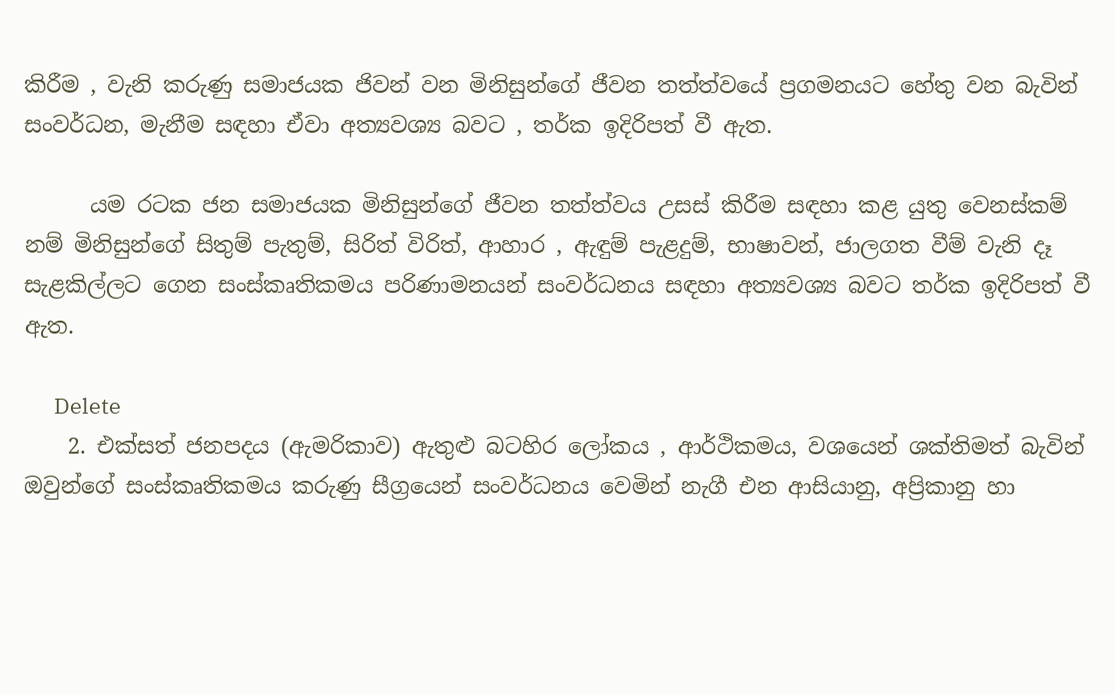කිරීම , වැනි කරුණු සමාජයක ජිවන් වන මිනිසුන්ගේ ජීවන තත්ත්වයේ ප්‍රගමනයට හේතු වන බැවින් සංවර්ධන, මැනීම සඳහා ඒවා අත්‍යවශ්‍ය බවට , තර්ක ඉදිරිපත් වී ඇත.

      යම රටක ජන සමාජයක මිනිසුන්ගේ ජීවන තත්ත්වය උසස් කිරීම සඳහා කළ යුතු වෙනස්කම් නම් මිනිසුන්ගේ සිතුම් පැතුම්, සිරිත් විරිත්, ආහාර , ඇඳුම් පැළදුම්, භාෂාවන්, ජාලගත වීම් වැනි දෑ සැළකිල්ලට ගෙන සංස්කෘතිකමය පරිණාමනයන් සංවර්ධනය සඳහා අත්‍යවශ්‍ය බවට තර්ක ඉදිරිපත් වී ඇත.

      Delete
    2. එක්සත් ජනපදය (ඇමරිකාව) ඇතුළු බටහිර ලෝකය , ආර්ථිකමය, වශයෙන් ශක්තිමත් බැවින් ඔවුන්ගේ සංස්කෘතිකමය කරුණු සීග්‍රයෙන් සංවර්ධනය වෙමින් නැගී එන ආසියානු, අප්‍රිකානු හා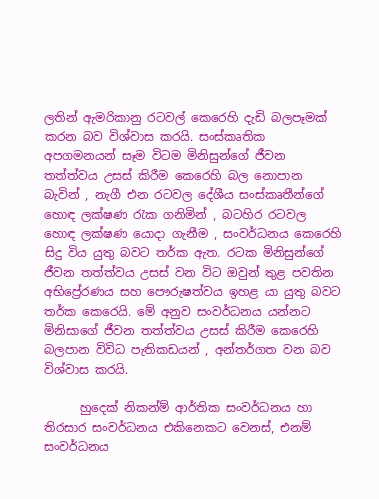ලතින් ඇමරිකානු රටවල් කෙරෙහි දැඩි බලපෑමක් කරන බව විශ්වාස කරයි. සංස්කෘතික අපගමනයන් සෑම විටම මිනිසුන්ගේ ජීවන තත්ත්වය උසස් කිරීම කෙරෙහි බල නොපාන බැවින් , නැගී එන රටවල දේශීය සංස්කෘතීන්ගේ හොඳ ලක්ෂණ රැක ගනිමින් , බටහිර රටවල හොඳ ලක්ෂණ යොදා ගැනීම , සංවර්ධනය කෙරෙහි සිදු විය යුතු බවට තර්ක ඇත. රටක මිනිසුන්ගේ ජීවන තත්ත්වය උසස් වන විට ඔවුන් තුළ පවතින අභිප්‍රේරණය සහ පෞරුෂත්වය ඉහළ යා යුතු බවට තර්ක කෙරෙයි. මේ අනුව සංවර්ධනය යන්නට මිනිසාගේ ජීවන තත්ත්වය උසස් කිරීම කෙරෙහි බලපාන විවිධ පැතිකඩයන් , අන්තර්ගත වන බව විශ්වාස කරයි.

      හුදෙක් නිකන්ම් ආර්තික සංවර්ධනය හා තිරසාර සංවර්ධනය එකිනෙකට වෙනස්, එනම් සංවර්ධනය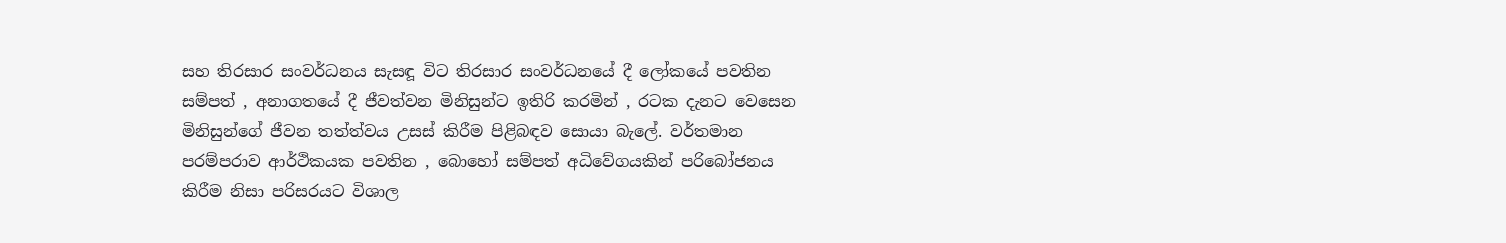සහ තිරසාර සංවර්ධනය සැසඳූ විට තිරසාර සංවර්ධනයේ දී ලෝකයේ පවතින සම්පත් , අනාගතයේ දී ජීවත්වන මිනිසුන්ට ඉතිරි කරමින් , රටක දැනට වෙසෙන මිනිසුන්ගේ ජීවන තත්ත්වය උසස් කිරීම පිළිබඳව සොයා බැලේ. වර්තමාන පරම්පරාව ආර්ථිකයක පවතින , බොහෝ සම්පත් අධිවේගයකින් පරි‍බෝජනය කිරීම නිසා පරිසරයට විශාල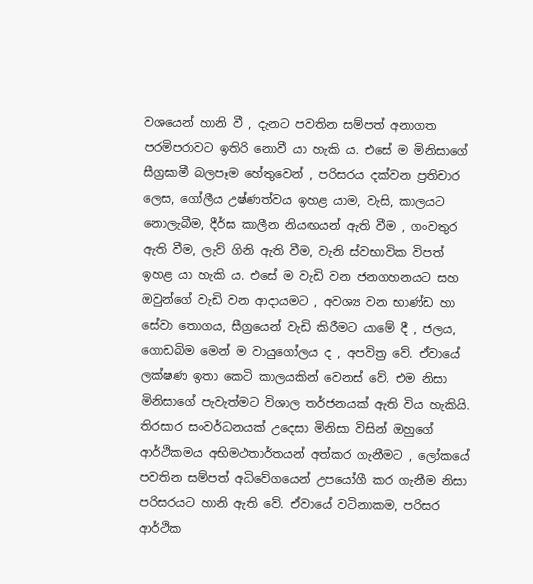වශයෙන් හානි වී , දැනට පවතින සම්පත් අනාගත පරමිපරාවට ඉතිරි නොවී යා හැකි ය. එසේ ම මිනිසාගේ සීග්‍රඝාමී බලපෑම හේතුවෙන් , පරිසරය දක්වන ප්‍රතිචාර ලෙස, ගෝලීය උෂ්ණත්වය ඉහළ යාම, වැසි, කාලයට නොලැබීම, දීර්ඝ කාලීන නියඟයන් ඇති වීම , ගංවතුර ඇති වීම, ලැව් ගිනි ඇති වීම, වැනි ස්වභාවික විපත් ඉහළ යා හැකි ය. එසේ ම වැඩි වන ජනගහනයට සහ ඔවුන්ගේ වැඩි වන ආදායමට , අවශ්‍ය වන භාණ්ඩ හා සේවා තොගය, සීග්‍රයෙන් වැඩි කිරීමට යාමේ දී , ජලය, ගොඩබිම මෙන් ම වායුගෝලය ද , අපවිත්‍ර වේ. ඒවායේ ලක්ෂණ ඉතා කෙටි කාලයකින් වෙනස් වේ. එම නිසා මිනිසාගේ පැවැත්මට විශාල තර්ජනයක් ඇති විය හැකියි. තිරසාර සංවර්ධනයක් උදෙසා මිනිසා විසින් ඔහුගේ ආර්ථිකමය අභිමථතාර්තයන් අත්කර ගැනීමට , ලෝකයේ පවතින සම්පත් අධිවේගයෙන් උපයෝගී කර ගැනීම නිසා පරිසරයට හානි ඇති වේ. ඒවායේ වටිනාකම, පරිසර ආර්ථික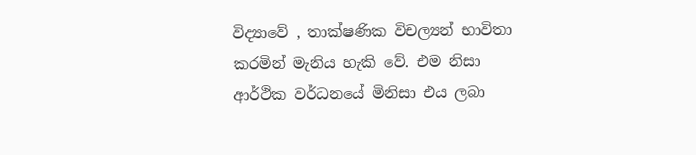විද්‍යාවේ , තාක්ෂණික විචල්‍යන් භාවිතා කරමින් මැනිය හැකි වේ. එම නිසා ආර්ථික වර්ධනයේ මිනිසා එය ලබා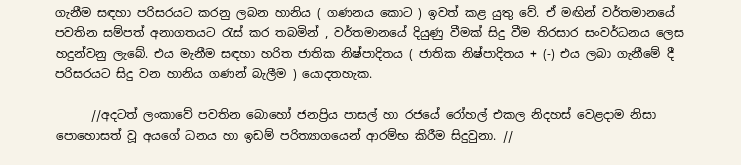ගැනීම සඳහා පරිසරයට කරනු ලබන හානිය ( ගණනය කොට ) ඉවත් කළ යුතු වේ. ඒ මඟින් වර්තමානයේ පවතින සම්පත් අනාගතයට රැස් කර තබමින් , වර්තමානයේ දියුණු වීමක් සිදු වීම තිරසාර සංවර්ධනය ලෙස හදුන්වනු ලැබේ. එය මැනීම සඳහා හරිත ජාතික නිෂ්පාදිතය ( ජාතික නිෂ්පාදිතය + (-) එය ලබා ගැනීමේ දී පරිසරයට සිදු වන හානිය ගණන් බැලීම ) යොදතහැක.

      //අදටත් ලංකාවේ පවතින බොහෝ ජනප්‍රිය පාසල් හා රජයේ රෝහල් එකල නිදහස් වෙළදාම නිසා පොහොසත් වූ අයගේ ධනය හා ඉඩම් පරිත්‍යාගයෙන් ආරම්භ කිරීම සිදුවුනා. //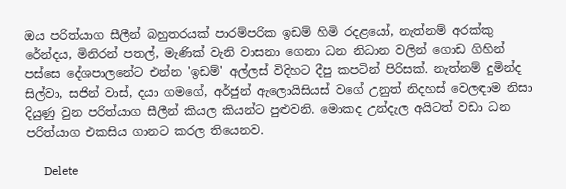ඔය පරිත්යාග සීලීන් බහුතරයක් පාරම්පරික ඉඩම් හිමි රදළයෝ, නැත්නම් අරක්කු රේන්දය, මිනිරන් පතල්, මැණික් වැනි වාසනා ගෙනා ධන නිධාන වලින් ගොඩ ගිහින් පස්සෙ දේශපාලනේට එන්න 'ඉඩම්' අල්ලස් විදිහට දීපු කපටින් පිරිසක්. නැත්නම් දුමින්ද සිල්වා, සජින් වාස්, දයා ගමගේ, අර්ජුන් ඇලොයිසියස් වගේ උනුත් නිදහස් වෙලඳාම නිසා දියුණු වුන පරිත්යාග සීලීන් කියල කියන්ට පුළුවනි. මොකද උන්දැල අයිටත් වඩා ධන පරිත්යාග එකසිය ගානට කරල තියෙනව.

      Delete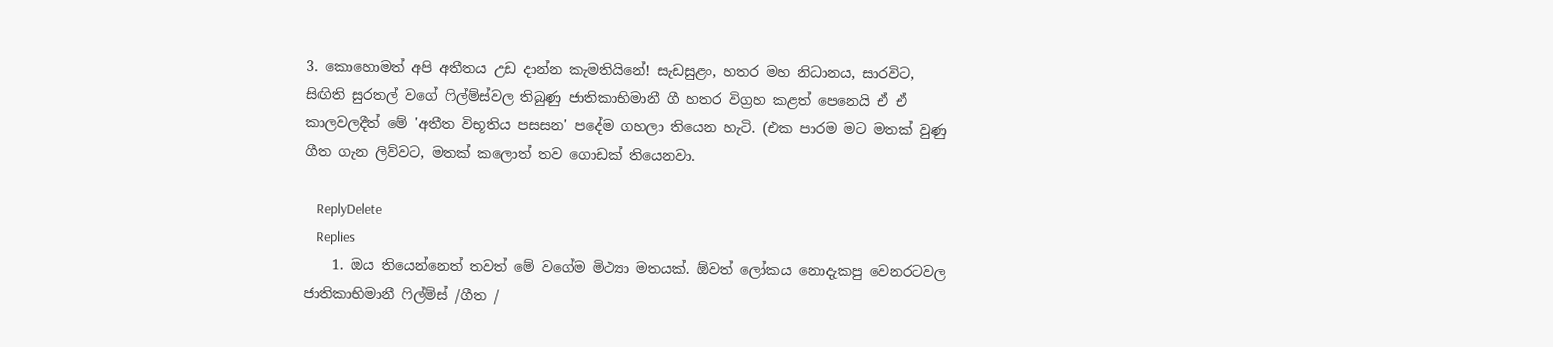3. කොහොමත් අපි අතීතය උඩ දාන්න කැමතියිනේ! සැඩසුළං, හතර මහ නිධානය, සාරවිට, සිඟිති සුරතල් වගේ ෆිල්ම්ස්වල තිබුණු ජාතිකාභිමානී ගී හතර විග්‍රහ කළත් පෙනෙයි ඒ ඒ කාලවලදීත් මේ 'අතීත විභූතිය පසසන' පදේම ගහලා තියෙන හැටි. (එක පාරම මට මතක් වුණු ගීත ගැන ලිව්වට, මතක් කලොත් තව ගොඩක් තියෙනවා.

    ReplyDelete
    Replies
    1. ඔය තියෙන්නෙත් තවත් මේ වගේම මිථ්‍යා මතයක්. ඕවත් ලෝකය නොදැකපු වෙනරටවල ජාතිකාභිමානී ෆිල්ම්ස් /ගීත /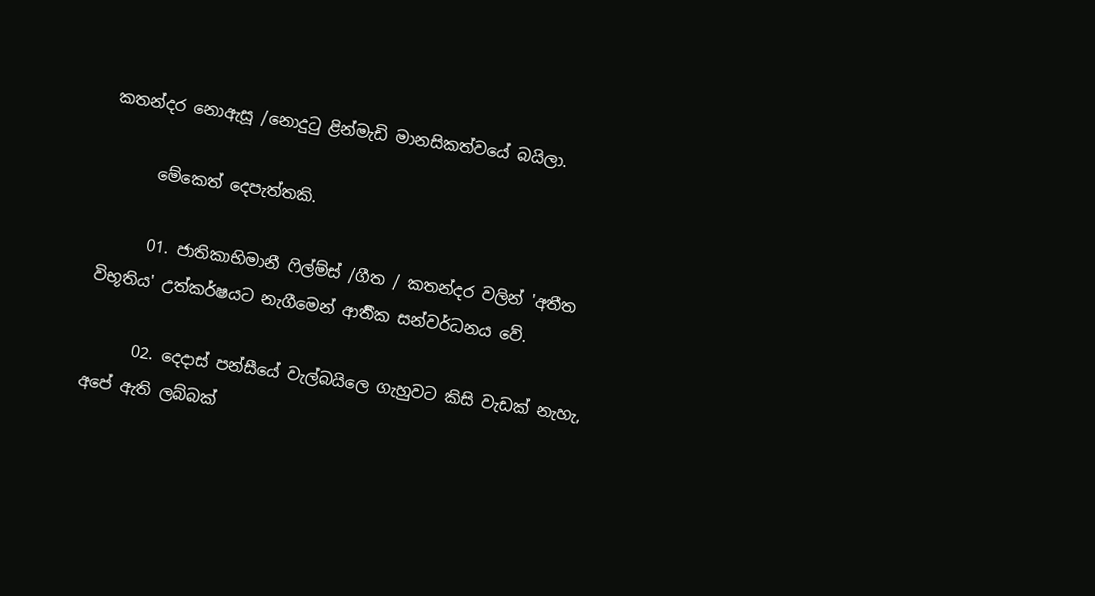කතන්දර නොඇසූ /නොදුටු ළින්මැඩි මානසිකත්වයේ බයිලා.

      මේකෙත් දෙපැත්තකි.

      01. ජාතිකාභිමානී ෆිල්ම්ස් /ගීත / කතන්දර වලින් 'අතීත විභූතිය' උත්කර්ෂයට නැගීමෙන් ආර්‍තික සන්වර්ධනය වේ.

      02. දෙදාස් පන්සීයේ වැල්බයිලෙ ගැහුවට කිසි වැඩක් නැහැ, අපේ ඇති ලබ්බක්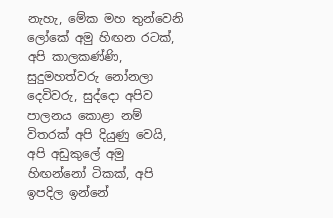නැහැ, මේක මහ තුන්වෙනි ලෝකේ අමු හිඟන රටක්, අපි කාලකණ්ණි, සුදුමහත්වරු නෝනලා දෙවිවරු, සුද්දො අපිව පාලනය කොළා නම් විතරක් අපි දියුණු වෙයි, අපි අඩුකුලේ අමු හිඟන්නෝ ටිකක්, අපි ඉපදිල ඉන්නේ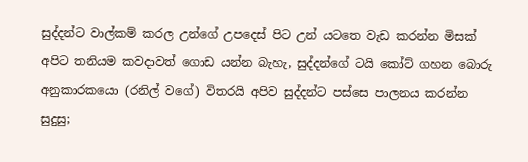සුද්දන්ට වාල්කම් කරල උන්ගේ උපදෙස් පිට උන් යටතෙ වැඩ කරන්න මිසක් අපිට තනියම කවදාවත් ගොඩ යන්න බැහැ, සුද්දන්ගේ ටයි කෝට් ගහන බොරු අනුකාරකයො (රනිල් වගේ) විතරයි අපිව සුද්දන්ට පස්සෙ පාලනය කරන්න සුදුසු;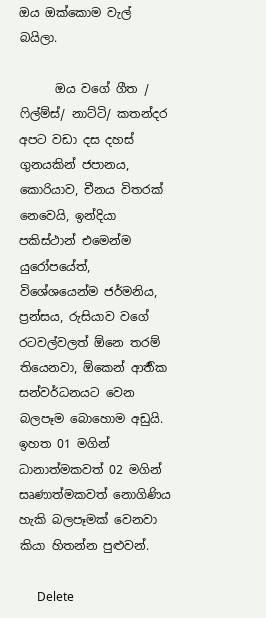ඔය ඔක්කොම වැල් බයිලා.

      ඔය වගේ ගීත / ෆිල්ම්ස්/ නාට්ටි/ කතන්දර අපට වඩා දස දහස් ගුනයකින් ජපානය, කොරියාව, චීනය විතරක් නෙවෙයි, ඉන්දියා පකිස්ථාන් එමෙන්ම යුරෝපයේත්, විශේශයෙන්ම ජර්මනිය, ප්‍රන්සය, රුසියාව වගේ රටවල්වලත් ඕනෙ තරම් තියෙනවා, ඕකෙන් ආර්‍තික සන්වර්ධනයට වෙන බලපෑම බොහොම අඩුයි. ඉහත 01 මගින් ධානාත්මකවත් 02 මගින් සෘණාත්මකවත් නොගිණිය හැකි බලපෑමක් වෙනවා කියා හිතන්න පුළුවන්.

      Delete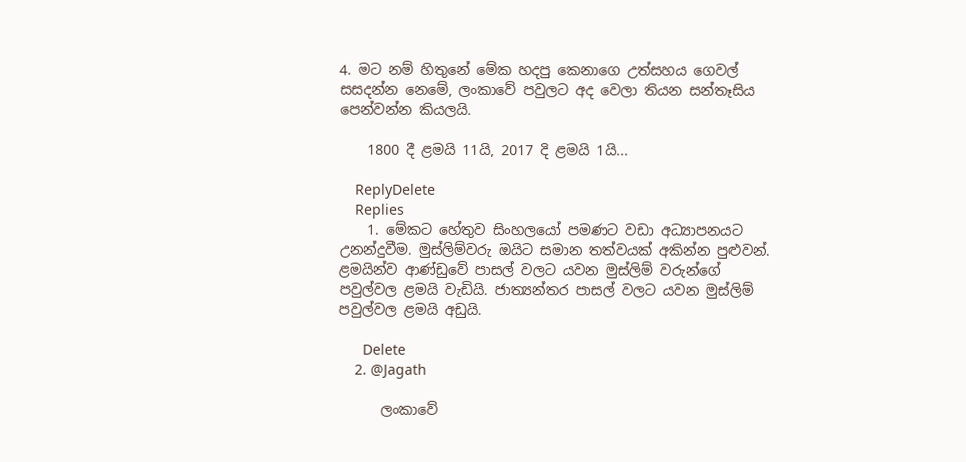4. මට නම් හිතුනේ මේක හදපු කෙනාගෙ උත්සහය ගෙවල් සසදන්න නෙමේ, ලංකාවේ පවුලට අද වෙලා තියන සන්තෑසිය පෙන්වන්න කියලයි.

    1800 දී ළමයි 11යි, 2017 දි ළමයි 1යි...

    ReplyDelete
    Replies
    1. මේකට හේතුව සිංහලයෝ පමණට වඩා අධ්‍යාපනයට උනන්දුවීම. මුස්ලිම්වරු ඔයිට සමාන තත්වයක් අකින්න පුළුවන්. ළමයින්ව ආණ්ඩුවේ පාසල් වලට යවන මුස්ලිම් වරුන්ගේ පවුල්වල ළමයි වැඩියි. ජාත්‍යන්තර පාසල් වලට යවන මුස්ලිම් පවුල්වල ළමයි අඩුයි.

      Delete
    2. @Jagath

      ලංකාවේ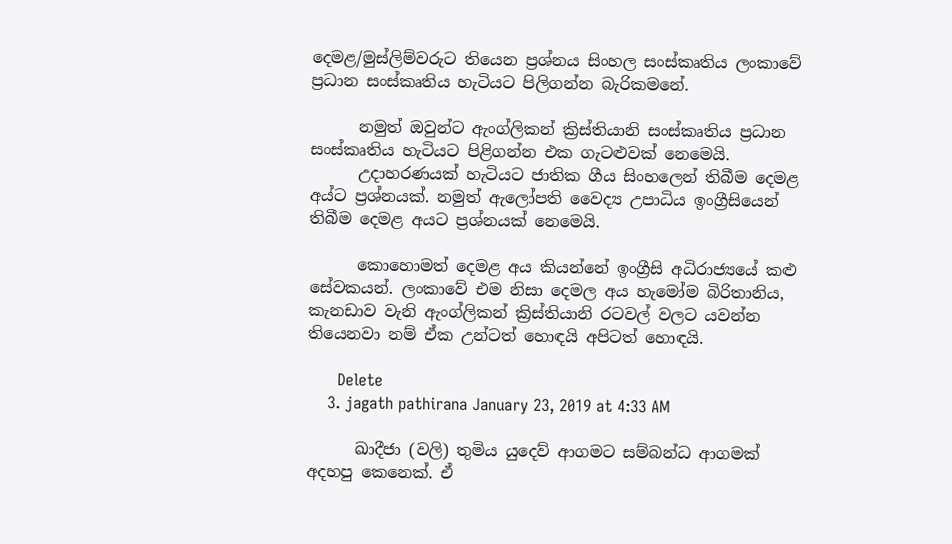දෙමළ/මුස්ලිම්වරුට තියෙන ප්‍රශ්නය සිංහල සංස්කෘතිය ලංකාවේ ප්‍රධාන සංස්කෘතිය හැටියට පිලිගන්න බැරිකමනේ.

      නමුත් ඔවුන්ට ඇංග්ලිකන් ක්‍රිස්තියානි සංස්කෘතිය ප්‍රධාන සංස්කෘතිය හැටියට පිළිගන්න එක ගැටළුවක් නෙමෙයි.
      උදාහරණයක් හැටියට ජාතික ගීය සිංහලෙන් තිබීම දෙමළ අය්ට ප්‍රශ්නයක්. නමුත් ඇලෝපති වෛද්‍ය උපාධිය ඉංග්‍රීසියෙන් තිබීම දෙමළ අයට ප්‍රශ්නයක් නෙමෙයි.

      කොහොමත් දෙමළ අය කියන්නේ ඉංග්‍රීසි අධිරාජ්‍යයේ කළු සේවකයන්. ලංකාවේ එම නිසා දෙමල අය හැමෝම බිරිතානිය, කැනඩාව වැනි ඇංග්ලිකන් ක්‍රිස්තියානි රටවල් වලට යවන්න තියෙනවා නම් ඒක උන්ටත් හොඳයි අපිටත් හොඳයි.

      Delete
    3. jagath pathirana January 23, 2019 at 4:33 AM

      ඛාදීජා (වලි) තුමිය යුදෙව් ආගමට සම්බන්ධ ආගමක් අදහපු කෙනෙක්. ඒ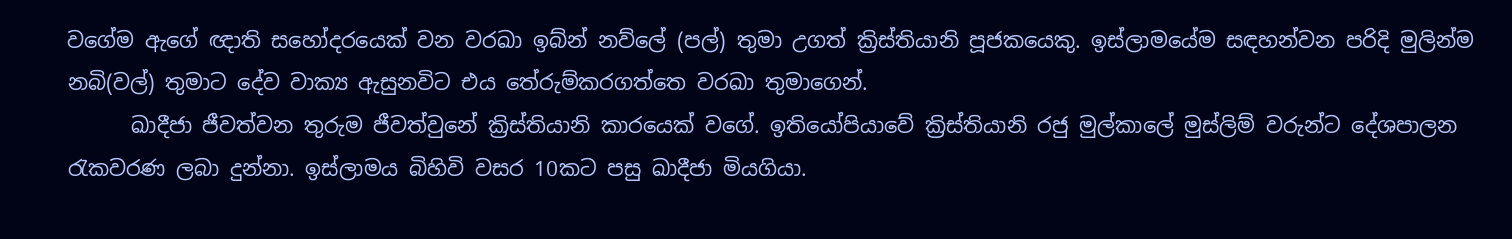වගේම ඇගේ ඥාති සහෝදරයෙක් වන වරඛා ඉබ්න් නව්ලේ (පල්) තුමා උගත් ක්‍රිස්තියානි පූජකයෙකු. ඉස්ලාමයේම සඳහන්වන පරිදි මුලින්ම නබි(වල්) තුමාට දේව වාක්‍ය ඇසුනවිට එය තේරුම්කරගත්තෙ වරඛා තුමාගෙන්.
      ඛාදීජා ජීවත්වන තුරුම ජීවත්වුනේ ක්‍රිස්තියානි කාරයෙක් වගේ. ඉතියෝපියාවේ ක්‍රිස්තියානි රජු මුල්කාලේ මුස්ලිම් වරුන්ට දේශපාලන රැකවරණ ලබා දුන්නා. ඉස්ලාමය බිහිවි වසර 10කට පසු ඛාදීජා මියගියා.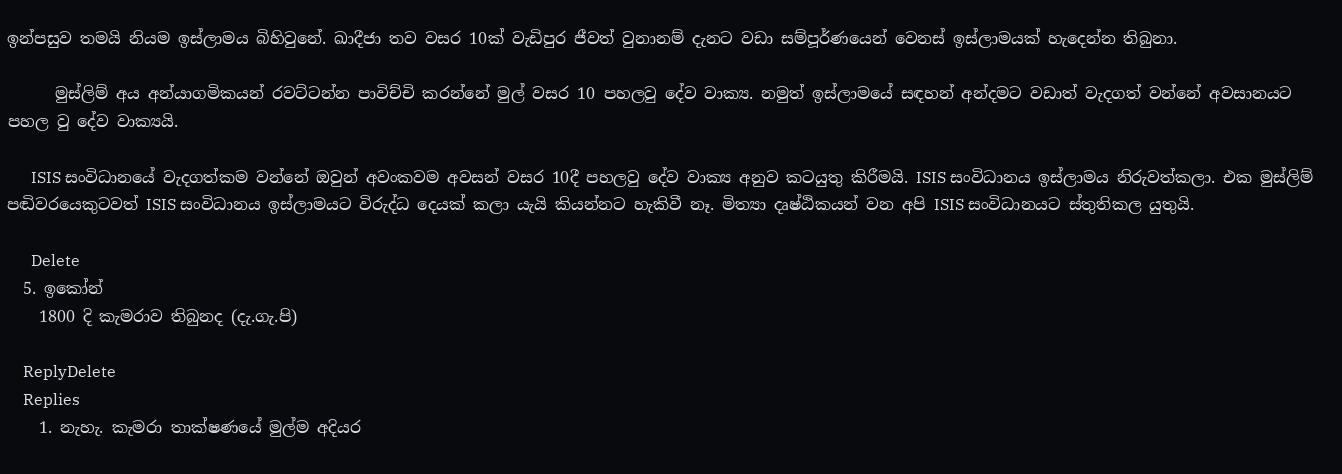ඉන්පසුව තමයි නියම ඉස්ලාමය බිහිවුනේ. ඛාදීජා තව වසර 10ක් වැඩිපුර ජීවත් වුනානම් දැනට වඩා සම්පූර්ණයෙන් වෙනස් ඉස්ලාමයක් හැදෙන්න තිබුනා.

      මුස්ලිම් අය අන්යාගමිකයන් රවට්ටන්න පාවිච්චි කරන්නේ මුල් වසර 10 පහලවු දේව වාක්‍ය. නමුත් ඉස්ලාමයේ සඳහන් අන්දමට වඩාත් වැදගත් වන්නේ අවසානයට පහල වු දේව වාක්‍යයි.

      ISIS සංවිධානයේ වැදගත්කම වන්නේ ඔවුන් අවංකවම අවසන් වසර 10දී පහලවු දේව වාක්‍ය අනුව කටයුතු කිරීමයි. ISIS සංවිධානය ඉස්ලාමය නිරුවත්කලා. එක මුස්ලිම් පඬිවරයෙකුටවත් ISIS සංවිධානය ඉස්ලාමයට විරුද්ධ දෙයක් කලා යැයි කියන්නට හැකිවී නෑ. මිත්‍යා දෘෂ්ඨිකයන් වන අපි ISIS සංවිධානයට ස්තුතිකල යුතුයි.

      Delete
  5. ඉකෝන්
    1800 දි කැමරාව තිබුනද (දැ.ගැ.පි)

    ReplyDelete
    Replies
    1. නැහැ. කැමරා තාක්ෂණයේ මුල්ම අදියර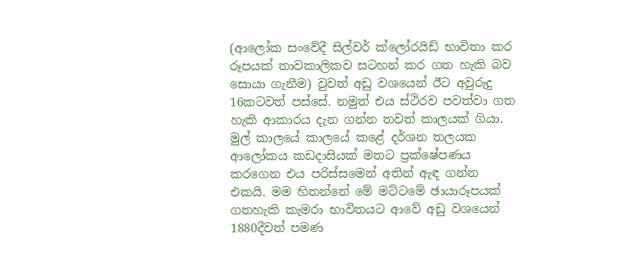(ආලෝක සංවේදී සිල්වර් ක්ලෝරයිඩ් භාවිතා කර රූපයක් තාවකාලිකව සටහන් කර ගත හැකි බව සොයා ගැනීම) වුවත් අඩු වශයෙන් ඊට අවුරුදු 16කටවත් පස්සේ. නමුත් එය ස්ථිරව පවත්වා ගත හැකි ආකාරය දැන ගන්න තවත් කාලයක් ගියා. මුල් කාලයේ කාලයේ කළේ දර්ශන තලයක ආලෝකය කඩදාසියක් මතට ප්‍රක්ෂේපණය කරගෙන එය පරිස්සමෙන් අතින් ඇඳ ගන්න එකයි. මම හිතන්නේ මේ මට්ටමේ ඡායාරූපයක් ගතහැකි කැමරා භාවිතයට ආවේ අඩු වශයෙන් 1880දීවත් පමණ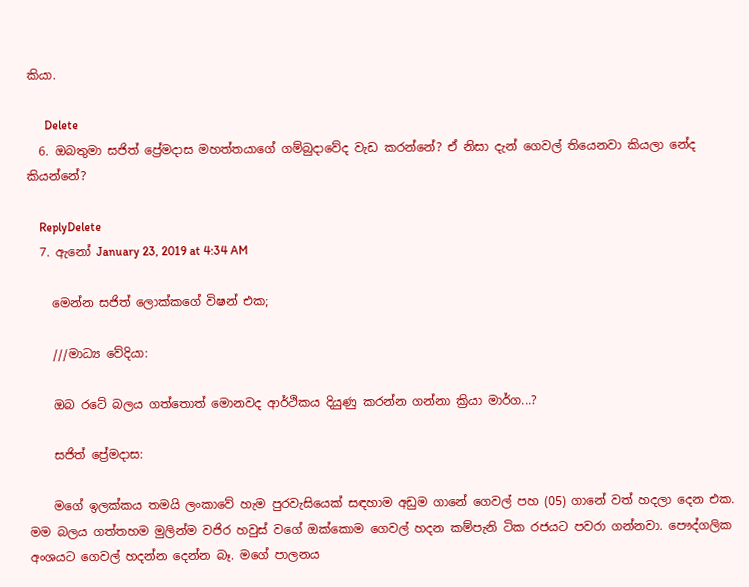කියා.

      Delete
  6. ඔබතුමා සජිත් ප්‍රේමදාස මහත්තයාගේ ගම්බුදාවේද වැඩ කරන්නේ? ඒ නිසා දැන් ගෙවල් තියෙනවා කියලා නේද කියන්නේ?

    ReplyDelete
  7. ඇනෝ January 23, 2019 at 4:34 AM

    මෙන්න සජිත් ලොක්කගේ විෂන් එක;

    ///මාධ්‍ය වේදියා:

    ඔබ රටේ බලය ගත්තොත් මොනවද ආර්ථිකය දියුණු කරන්න ගන්නා ක්‍රියා මාර්ග...?

    සජිත් ප්‍රේමදාස:

    මගේ ඉලක්කය තමයි ලංකාවේ හැම පුරවැසියෙක් සඳහාම අඩුම ගානේ ගෙවල් පහ (05) ගානේ වත් හදලා දෙන එක. මම බලය ගත්තහම මුලින්ම වජිර හවුස් වගේ ඔක්කොම ගෙවල් හදන කම්පැනි ටික රජයට පවරා ගන්නවා. පෞද්ගලික අංශයට ගෙවල් හදන්න දෙන්න බෑ. මගේ පාලනය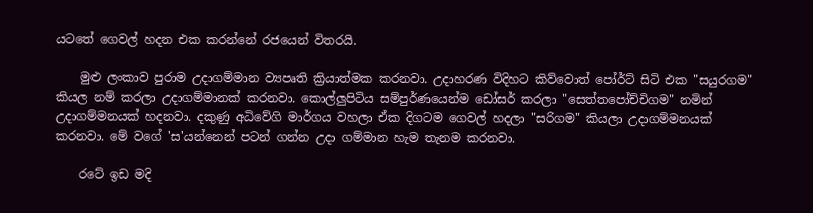යටතේ ගෙවල් හදන එක කරන්නේ රජයෙන් විතරයි.

    මුළු ලංකාව පුරාම උදාගම්මාන ව්‍යපෘති ක්‍රියාත්මක කරනවා. උදාහරණ විදිහට කිව්වොත් පෝර්ට් සිටි එක "සයුරගම" කියල නම් කරලා උදාගම්මානක් කරනවා. කොල්ලුපිටිය සම්පුර්ණයෙන්ම ඩෝසර් කරලා "සෙත්තපෝච්චිගම" නමින් උදාගම්මනයක් හදනවා. දකුණු අධිවේගි මාර්ගය වහලා ඒක දිගටම ගෙවල් හදලා "සරිගම" කියලා උදාගම්මනයක් කරනවා. මේ වගේ 'ස'යන්නෙන් පටන් ගන්න උදා ගම්මාන හැම තැනම කරනවා.

    රටේ ඉඩ මදි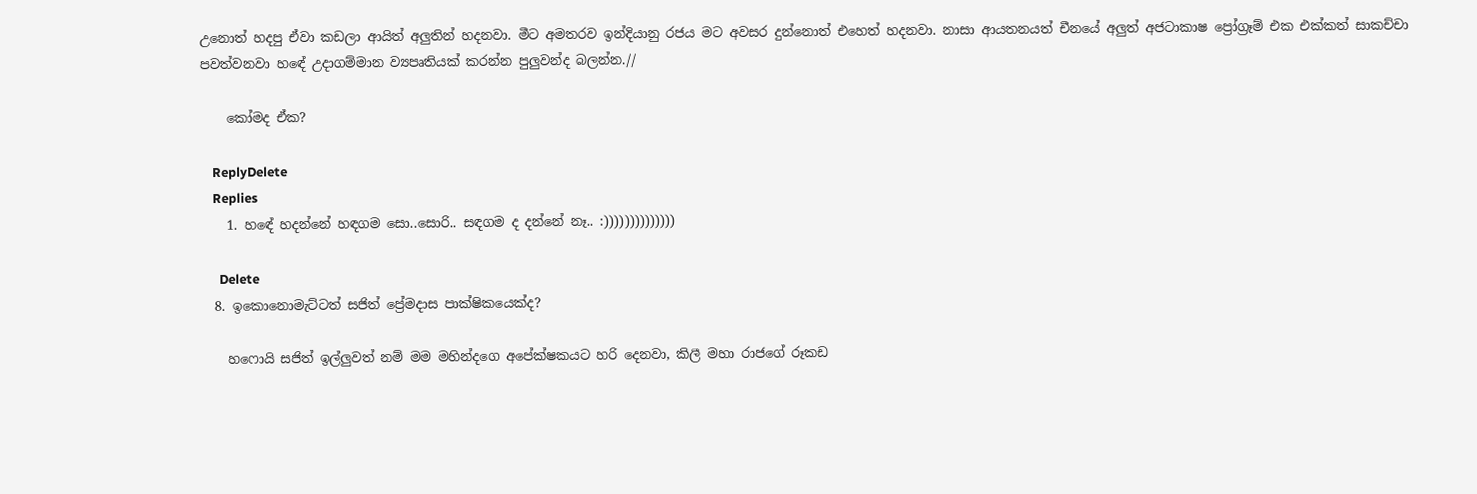උනොත් හදපු ඒවා කඩලා ආයිත් අලුතින් හදනවා. මීට අමතරව ඉන්දියානු රජය මට අවසර දුන්නොත් එහෙත් හදනවා. නාසා ආයතනයත් චීනයේ අලුත් අජටාකාෂ ප්‍රෝග්‍රෑම් එක එක්කත් සාකච්චා පවත්වනවා හඳේ උදාගම්මාන ව්‍යපෘතියක් කරන්න පුලුවන්ද බලන්න.//

    කෝමද ඒක?

    ReplyDelete
    Replies
    1. හඳේ හදන්නේ හඳගම සො..සොරි.. සඳගම ද දන්නේ නෑ.. :))))))))))))))

      Delete
  8. ඉකොනොමැට්ටත් සජිත් ප්‍රේමදාස පාක්ෂිකයෙක්ද?

    හෆොයි සජිත් ඉල්ලුවත් නම් මම මහින්දගෙ අපේක්ෂකයට හරි දෙනවා, කිලී මහා රාජගේ රූකඩ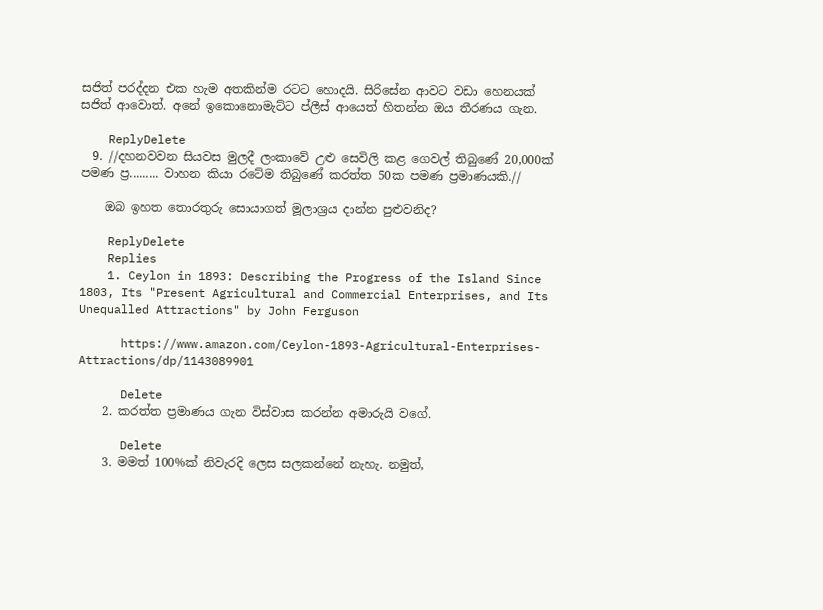සජිත් පරද්දන එක හැම අතකින්ම රටට හොදයි. සිරිසේන ආවට වඩා හෙනයක් සජිත් ආවොත්. අනේ ඉකොනොමැට්ට ප්ලීස් ආයෙත් හිතන්න ඔය තීරණය ගැන.

    ReplyDelete
  9. //දහනවවන සියවස මුලදී ලංකාවේ උළු සෙවිලි කළ ගෙවල් තිබුණේ 20,000ක් පමණ ප්‍ර......... වාහන කියා රටේම තිබුණේ කරත්ත 50ක පමණ ප්‍රමාණයකි.//

    ඔබ ඉහත තොරතුරු සොයාගත් මූලාශ්‍රය දාන්න පුළුවනිද?

    ReplyDelete
    Replies
    1. Ceylon in 1893: Describing the Progress of the Island Since 1803, Its "Present Agricultural and Commercial Enterprises, and Its Unequalled Attractions" by John Ferguson

      https://www.amazon.com/Ceylon-1893-Agricultural-Enterprises-Attractions/dp/1143089901

      Delete
    2. කරත්ත ප්‍රමාණය ගැන විස්වාස කරන්න අමාරුයි වගේ.

      Delete
    3. මමත් 100%ක් නිවැරදි ලෙස සලකන්නේ නැහැ. නමුත්,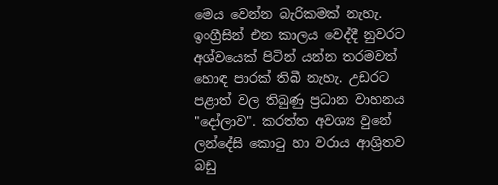මෙය වෙන්න බැරිකමක් නැහැ. ඉංග්‍රීසින් එන කාලය වෙද්දී නුවරට අශ්වයෙක් පිටින් යන්න තරමවත් හොඳ පාරක් තිබී නැහැ. උඩරට පළාත් වල තිබුණු ප්‍රධාන වාහනය "දෝලාව". කරත්ත අවශ්‍ය වුනේ ලන්දේසි කොටු හා වරාය ආශ්‍රිතව බඩු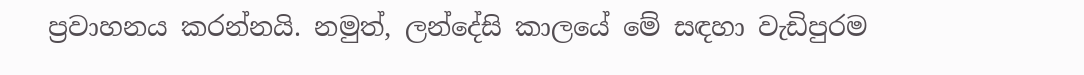ප්‍රවාහනය කරන්නයි. නමුත්, ලන්දේසි කාලයේ මේ සඳහා වැඩිපුරම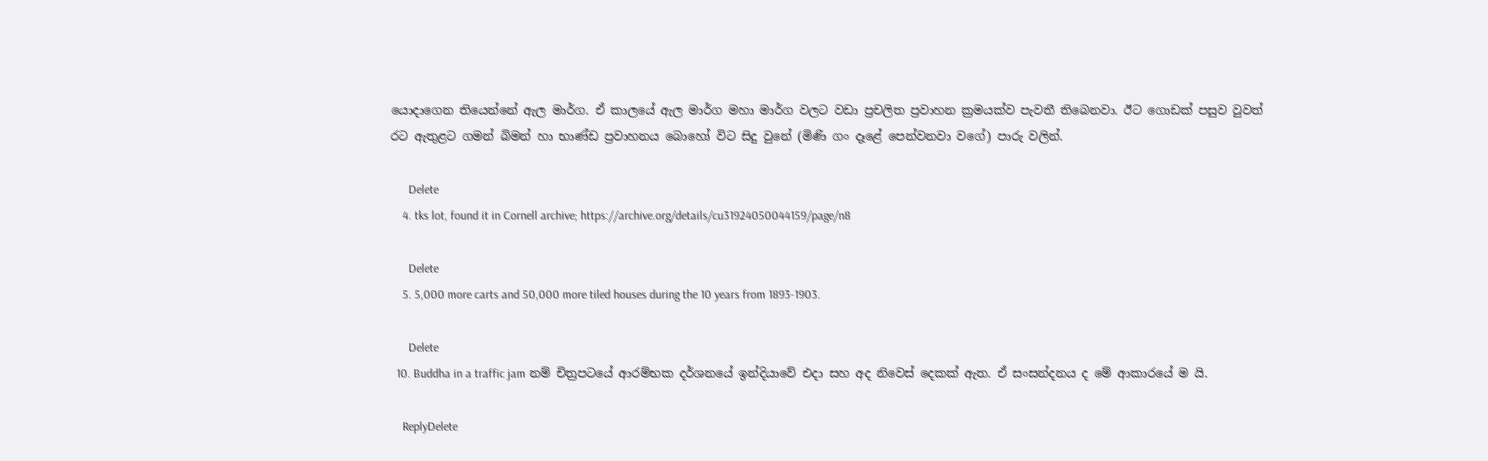යොදාගෙන තියෙන්නේ ඇල මාර්ග. ඒ කාලයේ ඇල මාර්ග මහා මාර්ග වලට වඩා ප්‍රචලිත ප්‍රවාහන ක්‍රමයක්ව පැවතී තිබෙනවා. ඊට ගොඩක් පසුව වුවත් රට ඇතුළට ගමන් බිමන් හා භාණ්ඩ ප්‍රවාහනය බොහෝ විට සිදු වුනේ (මිණි ගං දෑළේ පෙන්වනවා වගේ) පාරු වලින්.

      Delete
    4. tks lot, found it in Cornell archive; https://archive.org/details/cu31924050044159/page/n8

      Delete
    5. 5,000 more carts and 50,000 more tiled houses during the 10 years from 1893-1903.

      Delete
  10. Buddha in a traffic jam නම් චිත්‍රපටයේ ආරම්භක දර්ශනයේ ඉන්දියාවේ එදා සහ අද නිවෙස් දෙකක් ඇත. ඒ සංසන්දනය ද මේ ආකාරයේ ම යි.

    ReplyDelete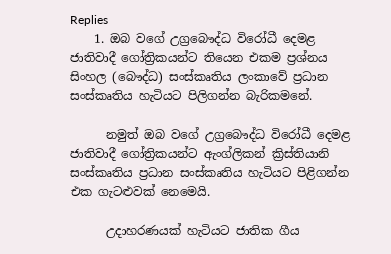Replies
    1. ඔබ වගේ උග්‍රබෞද්ධ විරෝධී දෙමළ ජාතිවාදී ගෝත්‍රිකයන්ට තියෙන එකම ප්‍රශ්නය සිංහල (බෞද්ධ) සංස්කෘතිය ලංකාවේ ප්‍රධාන සංස්කෘතිය හැටියට පිලිගන්න බැරිකමනේ.

      නමුත් ඔබ වගේ උග්‍රබෞද්ධ විරෝධී දෙමළ ජාතිවාදී ගෝත්‍රිකයන්ට ඇංග්ලිකන් ක්‍රිස්තියානි සංස්කෘතිය ප්‍රධාන සංස්කෘතිය හැටියට පිළිගන්න එක ගැටළුවක් නෙමෙයි.

      උදාහරණයක් හැටියට ජාතික ගීය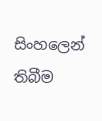සිංහලෙන් තිබීම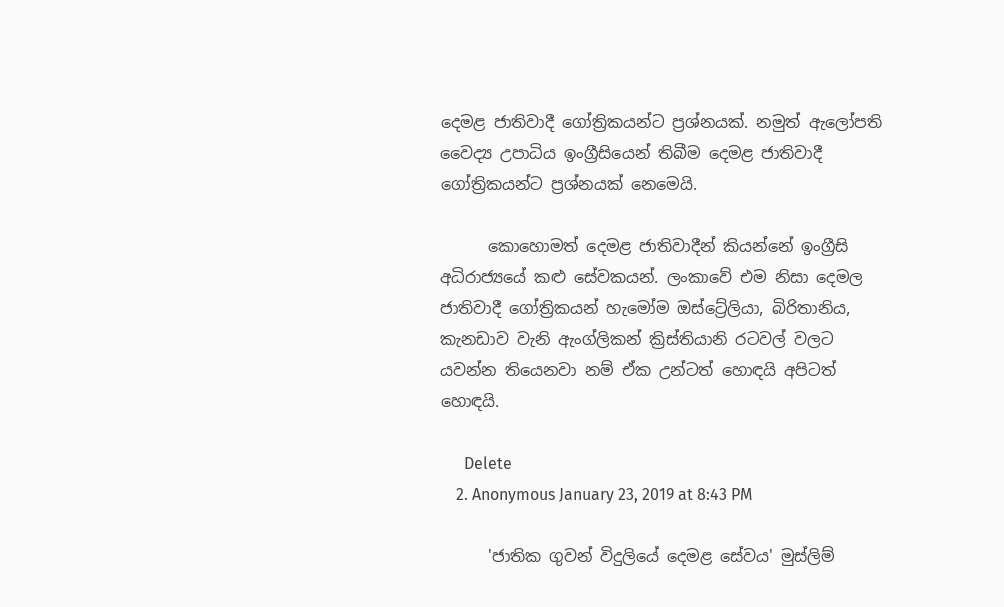දෙමළ ජාතිවාදී ගෝත්‍රිකයන්ට ප්‍රශ්නයක්. නමුත් ඇලෝපති වෛද්‍ය උපාධිය ඉංග්‍රීසියෙන් තිබීම දෙමළ ජාතිවාදී ගෝත්‍රිකයන්ට ප්‍රශ්නයක් නෙමෙයි.

      කොහොමත් දෙමළ ජාතිවාදීන් කියන්නේ ඉංග්‍රීසි අධිරාජ්‍යයේ කළු සේවකයන්. ලංකාවේ එම නිසා දෙමල ජාතිවාදී ගෝත්‍රිකයන් හැමෝම ඔස්ට්‍රේලියා, බිරිතානිය, කැනඩාව වැනි ඇංග්ලිකන් ක්‍රිස්තියානි රටවල් වලට යවන්න තියෙනවා නම් ඒක උන්ටත් හොඳයි අපිටත් හොඳයි.

      Delete
    2. Anonymous January 23, 2019 at 8:43 PM

      'ජාතික ගුවන් විදුලියේ දෙමළ සේවය' මුස්ලිම්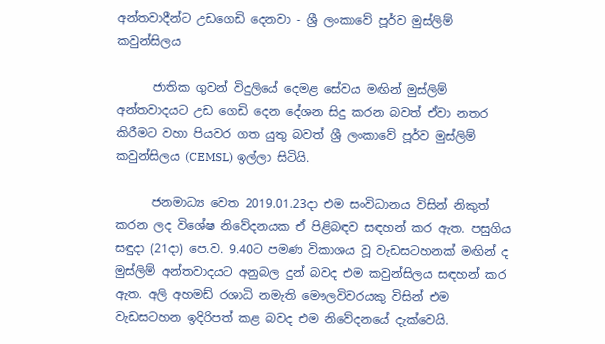අන්තවාදීන්ට උඩගෙඩි දෙනවා - ශ්‍රී ලංකාවේ පූර්ව මුස්ලිම් කවුන්සිලය

      ජාතික ගුවන් විදුලියේ දෙමළ සේවය මඟින් මුස්ලිම් අන්තවාදයට උඩ ගෙඩි දෙන දේශන සිදු කරන බවත් ඒවා නතර කිරීමට වහා පියවර ගත යුතු බවත් ශ්‍රී ලංකාවේ පූර්ව මුස්ලිම් කවුන්සිලය (CEMSL) ඉල්ලා සිටියි.

      ජනමාධ්‍ය වෙත 2019.01.23දා එම සංවිධානය විසින් නිකුත් කරන ලද විශේෂ නිවේදනයක ඒ පිළිබඳව සඳහන් කර ඇත. පසුගිය සඳුදා (21දා) පෙ.ව. 9.40ට පමණ විකාශය වූ වැඩසටහනක් මඟින් ද මුස්ලිම් අන්තවාදයට අනුබල දුන් බවද එම කවුන්සිලය සඳහන් කර ඇත. අලි අහමඩ් රශාධි නමැති මෞලවිවරයකු විසින් එම වැඩසටහන ඉදිරිපත් කළ බවද එම නිවේදනයේ දැක්වෙයි.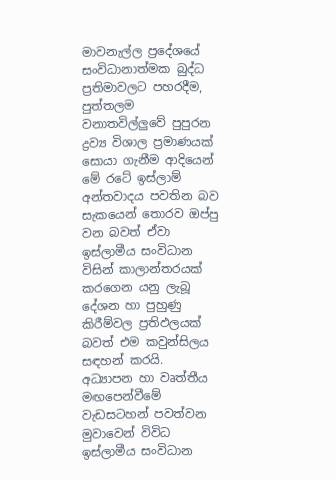මාවනැල්ල ප්‍රදේශයේ සංවිධානාත්මක බුද්ධ ප්‍රතිමාවලට පහරදීම, පුත්තලම වනාතවිල්ලුවේ පුපුරන ද්‍රව්‍ය විශාල ප්‍රමාණයක් සොයා ගැනීම ආදියෙන් මේ රටේ ඉස්ලාම් අන්තවාදය පවතින බව සැකයෙන් තොරව ඔප්පු වන බවත් ඒවා ඉස්ලාමීය සංවිධාන විසින් කාලාන්තරයක් කරගෙන යනු ලැබූ දේශන හා පුහුණු කිරීම්වල ප්‍රතිඵලයක් බවත් එම කවුන්සිලය සඳහන් කරයි. අධ්‍යාපන හා වෘත්තීය මඟපෙන්වීමේ වැඩසටහන් පවත්වන මුවාවෙන් විවිධ ඉස්ලාමීය සංවිධාන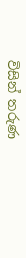විසින් තරුණ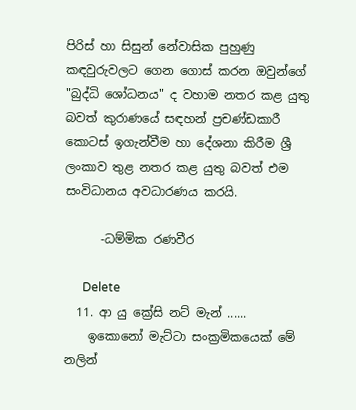පිරිස් හා සිසුන් නේවාසික පුහුණු කඳවුරුවලට ගෙන ගොස් කරන ඔවුන්ගේ "බුද්ධි ශෝධනය" ද වහාම නතර කළ යුතු බවත් කුරාණයේ සඳහන් ප්‍රචණ්ඩකාරී කොටස් ඉගැන්වීම හා දේශනා කිරීම ශ්‍රී ලංකාව තුළ නතර කළ යුතු බවත් එම සංවිධානය අවධාරණය කරයි.

      -ධම්මික රණවීර

      Delete
  11. ආ යු ක්‍රේසි නට් මැන් ......
    ඉකොනෝ මැට්ටා සංක්‍රමිකයෙක් මේ නලින්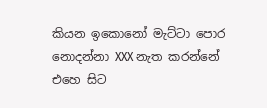කියන ඉකොනෝ මැට්ටා පොර නොදන්නා XXX නැත කරන්නේ එහෙ සිට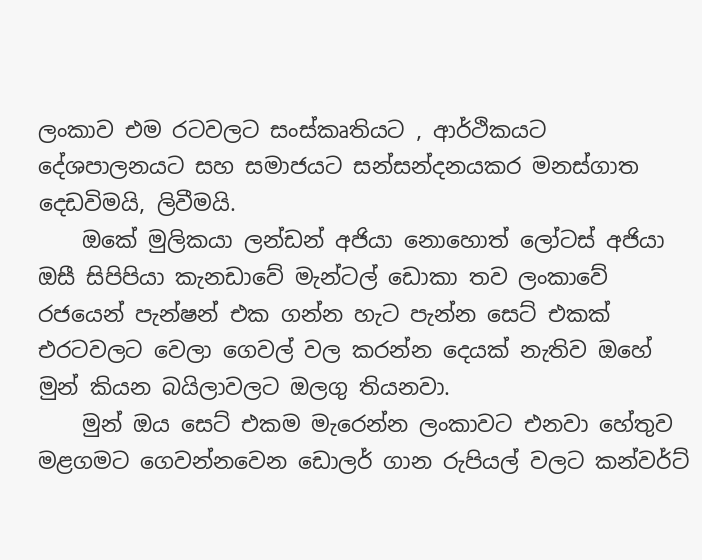ලංකාව එම රටවලට සංස්කෘතියට , ආර්ථිකයට දේශපාලනයට සහ සමාජයට සන්සන්දනයකර මනස්ගාත දෙඩවිමයි, ලිවීමයි.
    ඔකේ මුලිකයා ලන්ඩන් අජියා නොහොත් ලෝටස් අජියා ඔසී සිපිපියා කැනඩාවේ මැන්ටල් ඩොකා තව ලංකාවේ රජයෙන් පැන්ෂන් එක ගන්න හැට පැන්න සෙට් එකක් එරටවලට වෙලා ගෙවල් වල කරන්න දෙයක් නැතිව ඔහේ මුන් කියන බයිලාවලට ඔලගු තියනවා.
    මුන් ඔය සෙට් එකම මැරෙන්න ලංකාවට එනවා හේතුව මළගමට ගෙවන්නවෙන ඩොලර් ගාන රුපියල් වලට කන්වර්ට්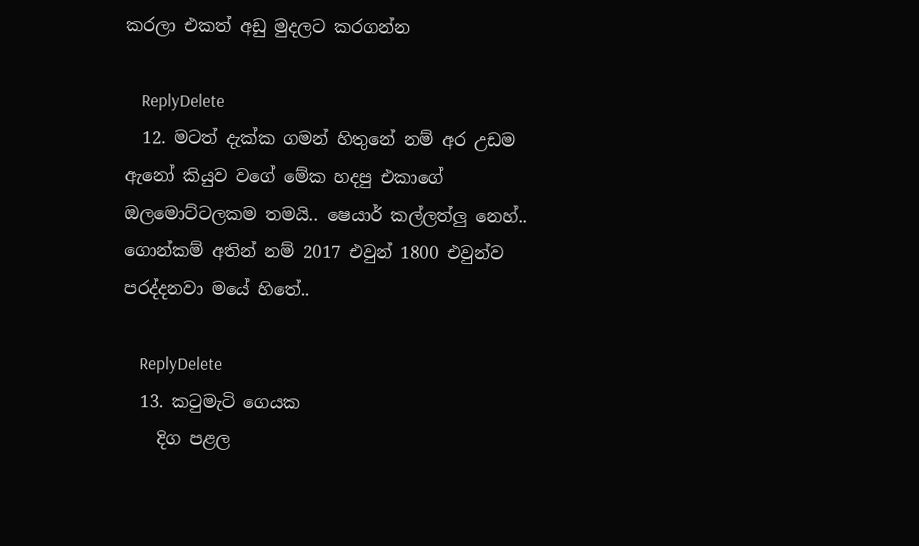කරලා එකත් අඩු මුදලට කරගන්න

    ReplyDelete
  12. මටත් දැක්ක ගමන් හිතුනේ නම් අර උඩම ඇනෝ කියුව වගේ මේක හදපු එකාගේ ඔලමොට්ටලකම තමයි.. ෂෙයාර් කල්ලත්ලු නෙහ්.. ගොන්කම් අතින් නම් 2017 එවුන් 1800 එවුන්ව පරද්දනවා මයේ හිතේ..

    ReplyDelete
  13. කටුමැටි ගෙයක
    දිග පළල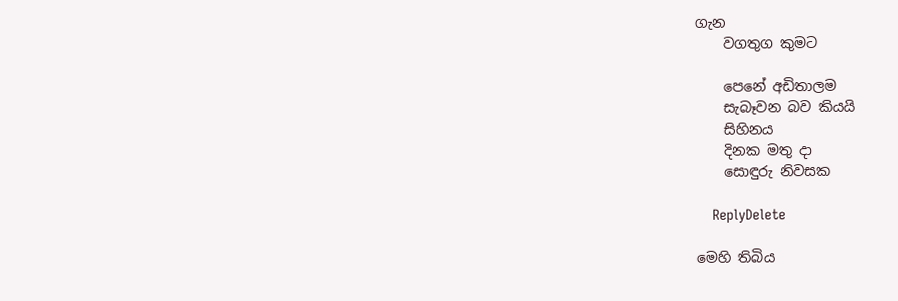ගැන
    වගතුග කුමට

    පෙනේ අඩිතාලම
    සැබෑවන බව කියයි
    සිහිනය
    දිනක මතු දා
    සොඳුරු නිවසක

    ReplyDelete

මෙහි තිබිය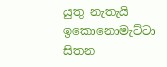යුතු නැතැයි ඉකොනොමැට්ටා සිතන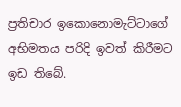ප්‍රතිචාර ඉකොනොමැට්ටාගේ අභිමතය පරිදි ඉවත් කිරීමට ඉඩ තිබේ.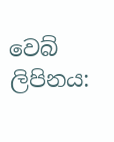වෙබ් ලිපිනය: